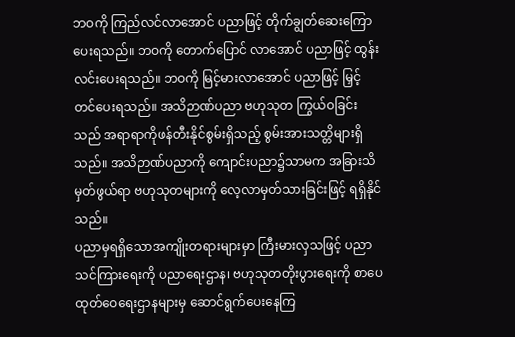ဘဝကို ကြည်လင်လာအောင် ပညာဖြင့် တိုက်ချွတ်ဆေးကြောပေးရသည်။ ဘဝကို တောက်ပြောင် လာအောင် ပညာဖြင့် ထွန်းလင်းပေးရသည်။ ဘဝကို မြင့်မားလာအောင် ပညာဖြင့် မြှင့်တင်ပေးရသည်။ အသိဉာဏ်ပညာ ဗဟုသုတ ကြွယ်ဝခြင်းသည် အရာရာကိုဖန်တီးနိုင်စွမ်းရှိသည့် စွမ်းအားသတ္တိများရှိသည်။ အသိဉာဏ်ပညာကို ကျောင်းပညာ၌သာမက အခြားသိမှတ်ဖွယ်ရာ ဗဟုသုတများကို လေ့လာမှတ်သားခြင်းဖြင့် ရရှိနိုင်သည်။
ပညာမှရရှိသောအကျိုးတရားများမှာ ကြီးမားလှသဖြင့် ပညာသင်ကြားရေးကို ပညာရေးဌာန၊ ဗဟုသုတတိုးပွားရေးကို စာပေထုတ်ဝေရေးဌာနများမှ ဆောင်ရွက်ပေးနေကြ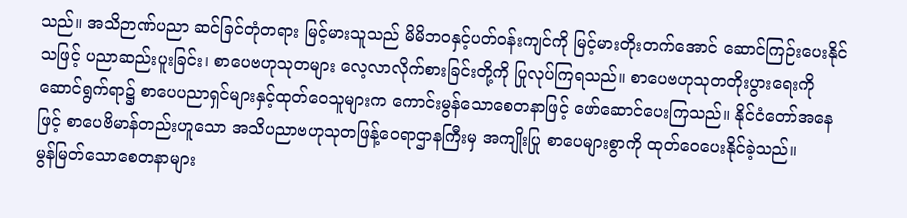သည်။ အသိဉာဏ်ပညာ ဆင်ခြင်တုံတရား မြင့်မားသူသည် မိမိဘဝနှင့်ပတ်ဝန်းကျင်ကို မြင့်မားတိုးတက်အောင် ဆောင်ကြဉ်းပေးနိုင်သဖြင့် ပညာဆည်းပူးခြင်း၊ စာပေဗဟုသုတများ လေ့လာလိုက်စားခြင်းတို့ကို ပြုလုပ်ကြရသည်။ စာပေဗဟုသုတတိုးပွားရေးကို ဆောင်ရွက်ရာ၌ စာပေပညာရှင်များနှင့်ထုတ်ဝေသူများက ကောင်းမွန်သောစေတနာဖြင့် ဖော်ဆောင်ပေးကြသည်။ နိုင်ငံတော်အနေဖြင့် စာပေဗိမာန်တည်းဟူသော အသိပညာဗဟုသုတဖြန့်ဝေရာဌာနကြီးမှ အကျိုးပြု စာပေများစွာကို ထုတ်ဝေပေးနိုင်ခဲ့သည်။
မွန်မြတ်သောစေတနာများ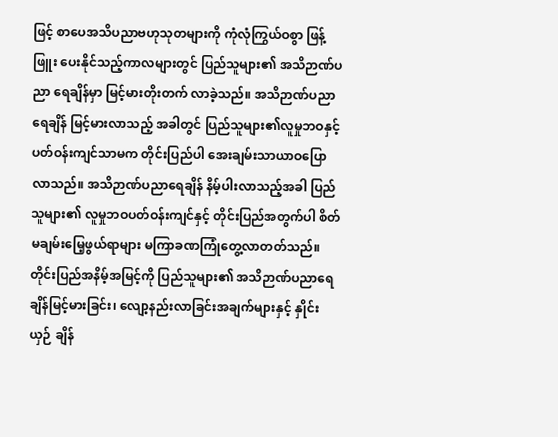ဖြင့် စာပေအသိပညာဗဟုသုတများကို ကုံလုံကြွယ်ဝစွာ ဖြန့်ဖြူး ပေးနိုင်သည့်ကာလများတွင် ပြည်သူများ၏ အသိဉာဏ်ပညာ ရေချိန်မှာ မြင့်မားတိုးတက် လာခဲ့သည်။ အသိဉာဏ်ပညာရေချိန် မြင့်မားလာသည့် အခါတွင် ပြည်သူများ၏လူမှုဘဝနှင့် ပတ်ဝန်းကျင်သာမက တိုင်းပြည်ပါ အေးချမ်းသာယာဝပြောလာသည်။ အသိဉာဏ်ပညာရေချိန် နိမ့်ပါးလာသည့်အခါ ပြည်သူများ၏ လူမှုဘဝပတ်ဝန်းကျင်နှင့် တိုင်းပြည်အတွက်ပါ စိတ်မချမ်းမြေ့ဖွယ်ရာများ မကြာခဏကြုံတွေ့လာတတ်သည်။ တိုင်းပြည်အနိမ့်အမြင့်ကို ပြည်သူများ၏ အသိဉာဏ်ပညာရေချိန်မြင့်မားခြင်း၊ လျော့နည်းလာခြင်းအချက်များနှင့် နှိုင်းယှဉ် ချိန်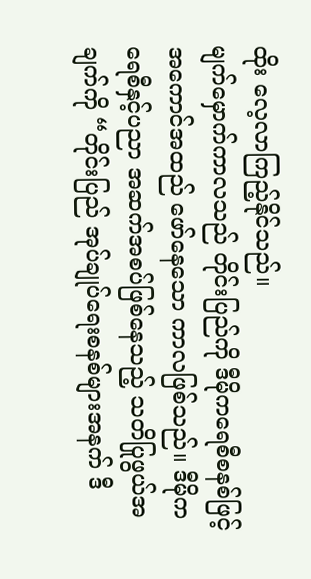ထိုး လေ့လာကြည့်နိုင်သည်။
မျက်မှောက်ကာလသည် တိုင်းပြည်ကို ဒီမိုကရေစီစနစ်ဖြင့် အကောင်အထည် ဖော်နေသော ကာလဖြစ်သည်။ ဒီမိုကရေစီနှင့်ပညာ အဆက်အစပ်ဖြစ်နေသည့် သတိပြုဖွယ်အချက်ကို “တိုင်းပြည် အုပ်ချုပ်ရေးစနစ်များအနက် ဒီ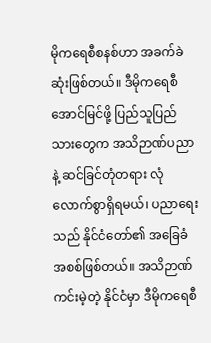မိုကရေစီစနစ်ဟာ အခက်ခဲဆုံးဖြစ်တယ်။ ဒီမိုကရေစီအောင်မြင်ဖို့ ပြည်သူပြည်သားတွေက အသိဉာဏ်ပညာနဲ့ ဆင်ခြင်တုံတရား လုံလောက်စွာရှိရမယ်၊ ပညာရေးသည် နိုင်ငံတော်၏ အခြေခံအစစ်ဖြစ်တယ်။ အသိဉာဏ်ကင်းမဲ့တဲ့ နိုင်ငံမှာ ဒီမိုကရေစီ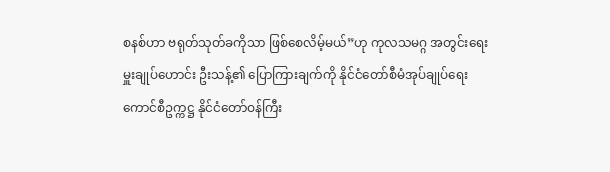စနစ်ဟာ ဗရုတ်သုတ်ခကိုသာ ဖြစ်စေလိမ့်မယ်”ဟု ကုလသမဂ္ဂ အတွင်းရေးမှူးချုပ်ဟောင်း ဦးသန့်၏ ပြောကြားချက်ကို နိုင်ငံတော်စီမံအုပ်ချုပ်ရေးကောင်စီဥက္ကဋ္ဌ နိုင်ငံတော်ဝန်ကြီး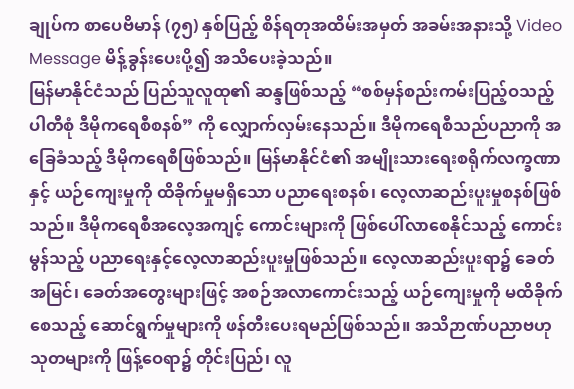ချုပ်က စာပေဗိမာန် (၇၅) နှစ်ပြည့် စိန်ရတုအထိမ်းအမှတ် အခမ်းအနားသို့ Video Message မိန့်ခွန်းပေးပို့၍ အသိပေးခဲ့သည်။
မြန်မာနိုင်ငံသည် ပြည်သူလူထု၏ ဆန္ဒဖြစ်သည့် “စစ်မှန်စည်းကမ်းပြည့်ဝသည့် ပါတီစုံ ဒီမိုကရေစီစနစ်” ကို လျှောက်လှမ်းနေသည်။ ဒီမိုကရေစီသည်ပညာကို အခြေခံသည့် ဒီမိုကရေစီဖြစ်သည်။ မြန်မာနိုင်ငံ၏ အမျိုးသားရေးစရိုက်လက္ခဏာနှင့် ယဉ်ကျေးမှုကို ထိခိုက်မှုမရှိသော ပညာရေးစနစ်၊ လေ့လာဆည်းပူးမှုစနစ်ဖြစ်သည်။ ဒီမိုကရေစီအလေ့အကျင့် ကောင်းများကို ဖြစ်ပေါ်လာစေနိုင်သည့် ကောင်းမွန်သည့် ပညာရေးနှင့်လေ့လာဆည်းပူးမှုဖြစ်သည်။ လေ့လာဆည်းပူးရာ၌ ခေတ်အမြင်၊ ခေတ်အတွေးများဖြင့် အစဉ်အလာကောင်းသည့် ယဉ်ကျေးမှုကို မထိခိုက်စေသည့် ဆောင်ရွက်မှုများကို ဖန်တီးပေးရမည်ဖြစ်သည်။ အသိဉာဏ်ပညာဗဟုသုတများကို ဖြန့်ဝေရာ၌ တိုင်းပြည်၊ လူ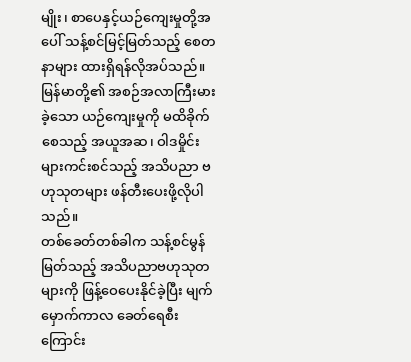မျိုး၊ စာပေနှင့်ယဉ်ကျေးမှုတို့အပေါ် သန့်စင်မြင့်မြတ်သည့် စေတနာများ ထားရှိရန်လိုအပ်သည်။ မြန်မာတို့၏ အစဉ်အလာကြီးမားခဲ့သော ယဉ်ကျေးမှုကို မထိခိုက်စေသည့် အယူအဆ၊ ဝါဒမှိုင်းများကင်းစင်သည့် အသိပညာ ဗဟုသုတများ ဖန်တီးပေးဖို့လိုပါသည်။
တစ်ခေတ်တစ်ခါက သန့်စင်မွန်မြတ်သည့် အသိပညာဗဟုသုတများကို ဖြန့်ဝေပေးနိုင်ခဲ့ပြီး မျက်မှောက်ကာလ ခေတ်ရေစီးကြောင်း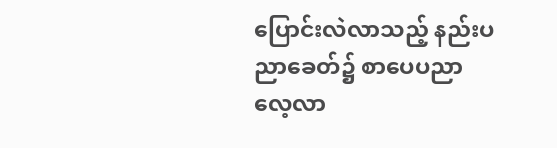ပြောင်းလဲလာသည့် နည်းပညာခေတ်၌ စာပေပညာ လေ့လာ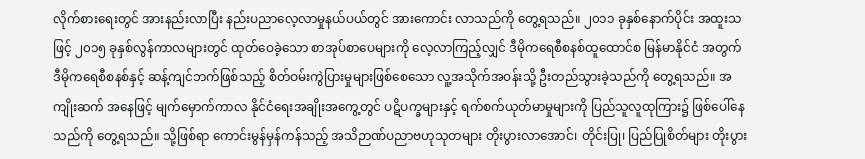လိုက်စားရေးတွင် အားနည်းလာပြီး နည်းပညာလေ့လာမှုနယ်ပယ်တွင် အားကောင်း လာသည်ကို တွေ့ရသည်။ ၂၀၁၁ ခုနှစ်နောက်ပိုင်း အထူးသဖြင့် ၂၀၁၅ ခုနှစ်လွန်ကာလများတွင် ထုတ်ဝေခဲ့သော စာအုပ်စာပေများကို လေ့လာကြည့်လျှင် ဒီမိုကရေစီစနစ်ထူထောင်စ မြန်မာနိုင်ငံ အတွက် ဒီမိုကရေစီစနစ်နှင့် ဆန့်ကျင်ဘက်ဖြစ်သည့် စိတ်ဝမ်းကွဲပြားမှုများဖြစ်စေသော လူ့အသိုက်အဝန်းသို့ ဦးတည်သွားခဲ့သည်ကို တွေ့ရသည်။ အကျိုးဆက် အနေဖြင့် မျက်မှောက်ကာလ နိုင်ငံရေးအချိုးအကွေ့တွင် ပဋိပက္ခများနှင့် ရက်စက်ယုတ်မာမှုများကို ပြည်သူလူထုကြား၌ ဖြစ်ပေါ်နေသည်ကို တွေ့ရသည်။ သို့ဖြစ်ရာ ကောင်းမွန်မှန်ကန်သည့် အသိဉာဏ်ပညာဗဟုသုတများ တိုးပွားလာအောင်၊ တိုင်းပြု၊ ပြည်ပြုစိတ်များ တိုးပွား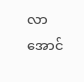လာအောင်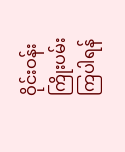ဝိုင်းဝန်းကြိုးပမ်းကြပါရန်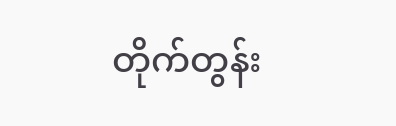တိုက်တွန်း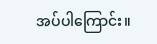အပ်ပါကြောင်း။